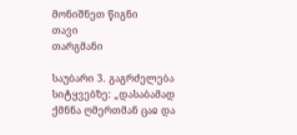მონიშნეთ წიგნი
თავი
თარგმანი

საუბარი 3. გაგრძელება სიტყვებზე: „დასაბამად ქმნნა ღმერთმან ცაჲ და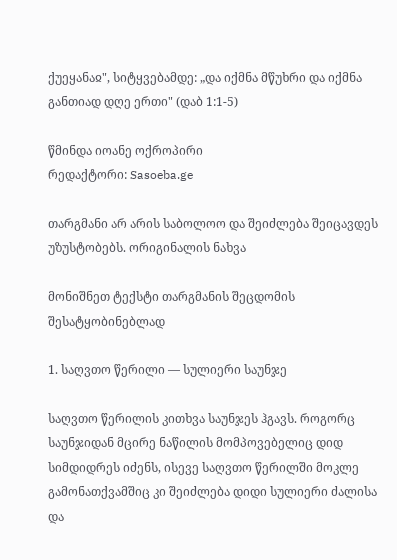ქუეყანაჲ", სიტყვებამდე: „და იქმნა მწუხრი და იქმნა განთიად დღე ერთი" (დაბ 1:1-5)

წმინდა იოანე ოქროპირი
რედაქტორი: Sasoeba.ge

თარგმანი არ არის საბოლოო და შეიძლება შეიცავდეს უზუსტობებს. ორიგინალის ნახვა

მონიშნეთ ტექსტი თარგმანის შეცდომის შესატყობინებლად

1. საღვთო წერილი — სულიერი საუნჯე

საღვთო წერილის კითხვა საუნჯეს ჰგავს. როგორც საუნჯიდან მცირე ნაწილის მომპოვებელიც დიდ სიმდიდრეს იძენს, ისევე საღვთო წერილში მოკლე გამონათქვამშიც კი შეიძლება დიდი სულიერი ძალისა და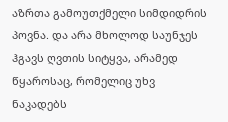აზრთა გამოუთქმელი სიმდიდრის პოვნა. და არა მხოლოდ საუნჯეს ჰგავს ღვთის სიტყვა, არამედ წყაროსაც, რომელიც უხვ ნაკადებს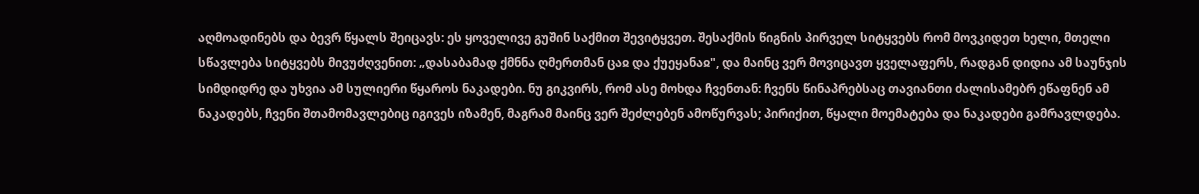აღმოადინებს და ბევრ წყალს შეიცავს: ეს ყოველივე გუშინ საქმით შევიტყვეთ. შესაქმის წიგნის პირველ სიტყვებს რომ მოვკიდეთ ხელი, მთელი სწავლება სიტყვებს მივუძღვენით: „დასაბამად ქმნნა ღმერთმან ცაჲ და ქუეყანაჲ", და მაინც ვერ მოვიცავთ ყველაფერს, რადგან დიდია ამ საუნჯის სიმდიდრე და უხვია ამ სულიერი წყაროს ნაკადები. ნუ გიკვირს, რომ ასე მოხდა ჩვენთან: ჩვენს წინაპრებსაც თავიანთი ძალისამებრ ეწაფნენ ამ ნაკადებს, ჩვენი შთამომავლებიც იგივეს იზამენ, მაგრამ მაინც ვერ შეძლებენ ამოწურვას; პირიქით, წყალი მოემატება და ნაკადები გამრავლდება.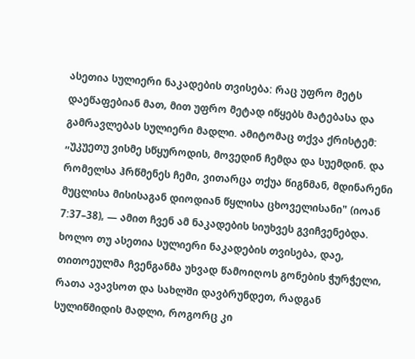ასეთია სულიერი ნაკადების თვისება: რაც უფრო მეტს დაეწაფებიან მათ, მით უფრო მეტად იწყებს მატებასა და გამრავლებას სულიერი მადლი. ამიტომაც თქვა ქრისტემ: „უკუეთუ ვისმე სწყუროდის, მოვედინ ჩემდა და სუემდინ. და რომელსა ჰრწმენეს ჩემი, ვითარცა თქუა წიგნმან, მდინარენი მუცლისა მისისაგან დიოდიან წყლისა ცხოველისანი" (იოან 7:37–38), — ამით ჩვენ ამ ნაკადების სიუხვეს გვიჩვენებდა. ხოლო თუ ასეთია სულიერი ნაკადების თვისება, დაე, თითოეულმა ჩვენგანმა უხვად წამოიღოს გონების ჭურჭელი, რათა ავავსოთ და სახლში დავბრუნდეთ, რადგან სულიწმიდის მადლი, როგორც კი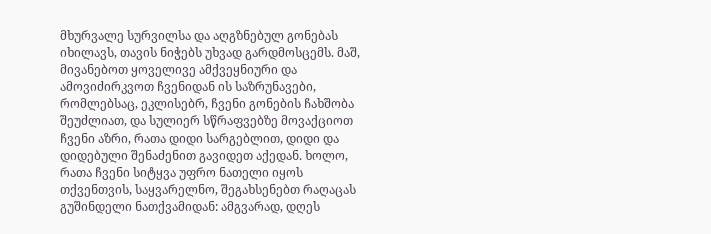მხურვალე სურვილსა და აღგზნებულ გონებას იხილავს, თავის ნიჭებს უხვად გარდმოსცემს. მაშ, მივანებოთ ყოველივე ამქვეყნიური და ამოვიძირკვოთ ჩვენიდან ის საზრუნავები, რომლებსაც, ეკლისებრ, ჩვენი გონების ჩახშობა შეუძლიათ, და სულიერ სწრაფვებზე მოვაქციოთ ჩვენი აზრი, რათა დიდი სარგებლით, დიდი და დიდებული შენაძენით გავიდეთ აქედან. ხოლო, რათა ჩვენი სიტყვა უფრო ნათელი იყოს თქვენთვის, საყვარელნო, შეგახსენებთ რაღაცას გუშინდელი ნათქვამიდან: ამგვარად, დღეს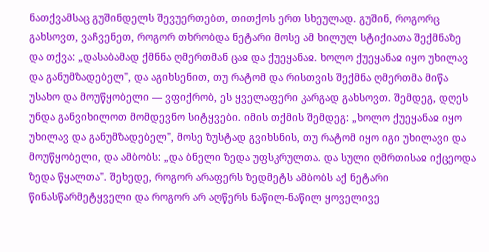ნათქვამსაც გუშინდელს შევუერთებთ, თითქოს ერთ სხეულად. გუშინ, როგორც გახსოვთ, ვაჩვენეთ, როგორ თხრობდა ნეტარი მოსე ამ ხილულ სტიქიათა შექმნაზე და თქვა: „დასაბამად ქმნნა ღმერთმან ცაჲ და ქუეყანაჲ. ხოლო ქუეყანაჲ იყო უხილავ და განუმზადებელ", და აგიხსენით, თუ რატომ და რისთვის შექმნა ღმერთმა მიწა უსახო და მოუწყობელი — ვფიქრობ, ეს ყველაფერი კარგად გახსოვთ. შემდეგ, დღეს უნდა განვიხილოთ მომდევნო სიტყვები. იმის თქმის შემდეგ: „ხოლო ქუეყანაჲ იყო უხილავ და განუმზადებელ", მოსე ზუსტად გვიხსნის, თუ რატომ იყო იგი უხილავი და მოუწყობელი, და ამბობს: „და ბნელი ზედა უფსკრულთა. და სული ღმრთისაჲ იქცეოდა ზედა წყალთა". შეხედე, როგორ არაფერს ზედმეტს ამბობს აქ ნეტარი წინასწარმეტყველი და როგორ არ აღწერს ნაწილ-ნაწილ ყოველივე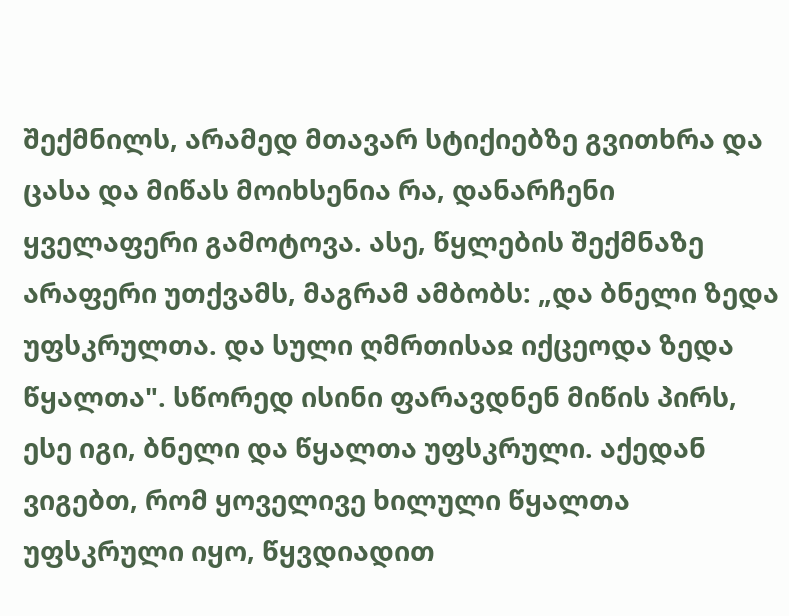შექმნილს, არამედ მთავარ სტიქიებზე გვითხრა და ცასა და მიწას მოიხსენია რა, დანარჩენი ყველაფერი გამოტოვა. ასე, წყლების შექმნაზე არაფერი უთქვამს, მაგრამ ამბობს: „და ბნელი ზედა უფსკრულთა. და სული ღმრთისაჲ იქცეოდა ზედა წყალთა". სწორედ ისინი ფარავდნენ მიწის პირს, ესე იგი, ბნელი და წყალთა უფსკრული. აქედან ვიგებთ, რომ ყოველივე ხილული წყალთა უფსკრული იყო, წყვდიადით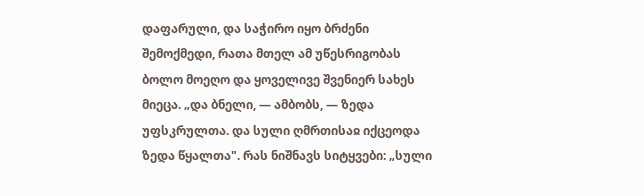დაფარული, და საჭირო იყო ბრძენი შემოქმედი, რათა მთელ ამ უწესრიგობას ბოლო მოეღო და ყოველივე შვენიერ სახეს მიეცა. „და ბნელი, — ამბობს, — ზედა უფსკრულთა. და სული ღმრთისაჲ იქცეოდა ზედა წყალთა". რას ნიშნავს სიტყვები: „სული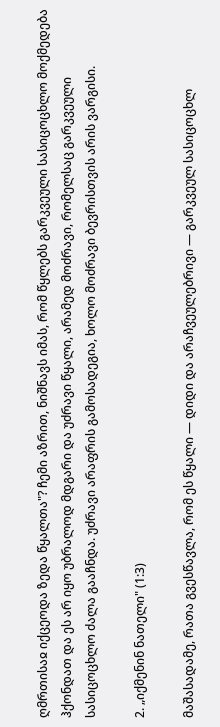ღმრთისაჲ იქცეოდა ზედა წყალთა"? ჩემი აზრით, ნიშნავს იმას, რომ წყლებს გარკვეული სასიცოცხლო მოქმედება ჰქონდათ და ეს არ იყო უბრალოდ მდგარი და უძრავი წყალი, არამედ მოძრავი, რომელსაც გარკვეული სასიცოცხლო ძალა გააჩნდა. უძრავი არაფრის გამოსადეგია, ხოლო მოძრავი ბევრისთვის არის ვარგისი.

2. „იქმენინ ნათელი" (1:3)

მაშასადამე, რათა გვესწავლა, რომ ეს წყალი — დიდი და არაჩვეულებრივი — გარკვეულ სასიცოცხლ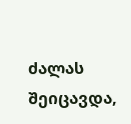ძალას შეიცავდა,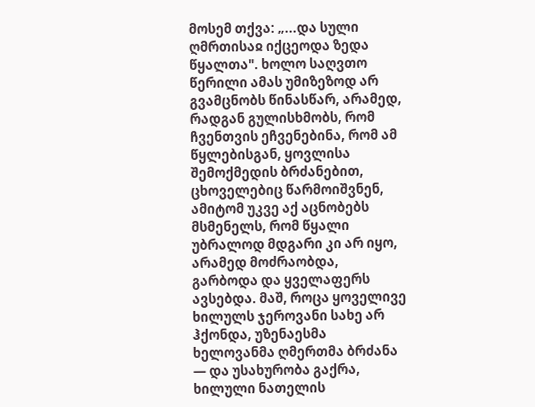მოსემ თქვა: „...და სული ღმრთისაჲ იქცეოდა ზედა წყალთა". ხოლო საღვთო წერილი ამას უმიზეზოდ არ გვამცნობს წინასწარ, არამედ, რადგან გულისხმობს, რომ ჩვენთვის ეჩვენებინა, რომ ამ წყლებისგან, ყოვლისა შემოქმედის ბრძანებით, ცხოველებიც წარმოიშვნენ, ამიტომ უკვე აქ აცნობებს მსმენელს, რომ წყალი უბრალოდ მდგარი კი არ იყო, არამედ მოძრაობდა, გარბოდა და ყველაფერს ავსებდა. მაშ, როცა ყოველივე ხილულს ჯეროვანი სახე არ ჰქონდა, უზენაესმა ხელოვანმა ღმერთმა ბრძანა — და უსახურობა გაქრა, ხილული ნათელის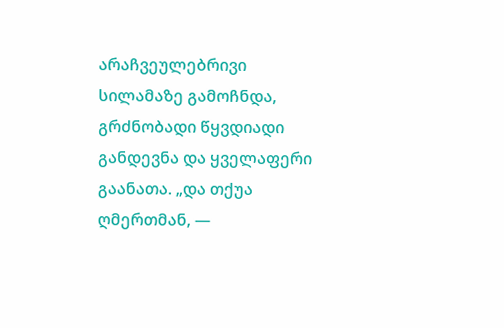არაჩვეულებრივი სილამაზე გამოჩნდა, გრძნობადი წყვდიადი განდევნა და ყველაფერი გაანათა. „და თქუა ღმერთმან, —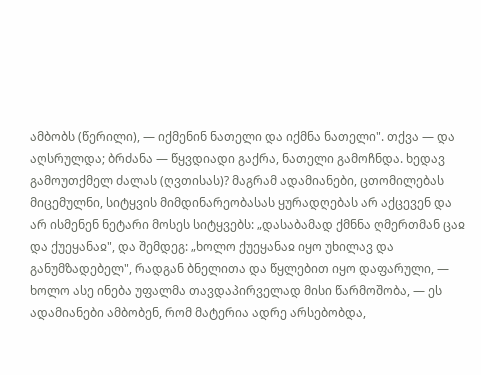ამბობს (წერილი), — იქმენინ ნათელი და იქმნა ნათელი". თქვა — და აღსრულდა; ბრძანა — წყვდიადი გაქრა, ნათელი გამოჩნდა. ხედავ გამოუთქმელ ძალას (ღვთისას)? მაგრამ ადამიანები, ცთომილებას მიცემულნი, სიტყვის მიმდინარეობასას ყურადღებას არ აქცევენ და არ ისმენენ ნეტარი მოსეს სიტყვებს: „დასაბამად ქმნნა ღმერთმან ცაჲ და ქუეყანაჲ", და შემდეგ: „ხოლო ქუეყანაჲ იყო უხილავ და განუმზადებელ", რადგან ბნელითა და წყლებით იყო დაფარული, — ხოლო ასე ინება უფალმა თავდაპირველად მისი წარმოშობა, — ეს ადამიანები ამბობენ, რომ მატერია ადრე არსებობდა,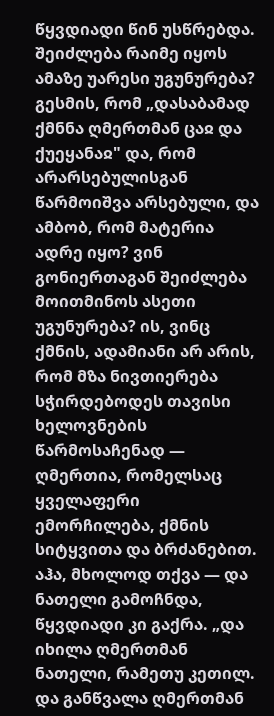წყვდიადი წინ უსწრებდა. შეიძლება რაიმე იყოს ამაზე უარესი უგუნურება? გესმის, რომ „დასაბამად ქმნნა ღმერთმან ცაჲ და ქუეყანაჲ" და, რომ არარსებულისგან წარმოიშვა არსებული, და ამბობ, რომ მატერია ადრე იყო? ვინ გონიერთაგან შეიძლება მოითმინოს ასეთი უგუნურება? ის, ვინც ქმნის, ადამიანი არ არის, რომ მზა ნივთიერება სჭირდებოდეს თავისი ხელოვნების წარმოსაჩენად — ღმერთია, რომელსაც ყველაფერი ემორჩილება, ქმნის სიტყვითა და ბრძანებით. აჰა, მხოლოდ თქვა — და ნათელი გამოჩნდა, წყვდიადი კი გაქრა. „და იხილა ღმერთმან ნათელი, რამეთუ კეთილ. და განწვალა ღმერთმან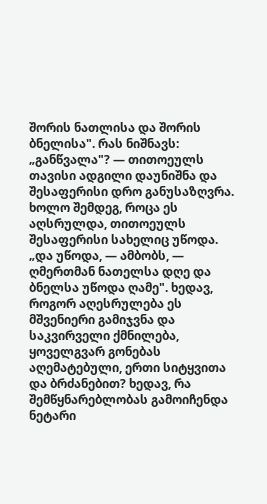შორის ნათლისა და შორის ბნელისა". რას ნიშნავს: „განწვალა"? — თითოეულს თავისი ადგილი დაუნიშნა და შესაფერისი დრო განუსაზღვრა. ხოლო შემდეგ, როცა ეს აღსრულდა, თითოეულს შესაფერისი სახელიც უწოდა. „და უწოდა, — ამბობს, — ღმერთმან ნათელსა დღე და ბნელსა უწოდა ღამე". ხედავ, როგორ აღესრულება ეს მშვენიერი გამიჯვნა და საკვირველი ქმნილება, ყოველგვარ გონებას აღემატებული, ერთი სიტყვითა და ბრძანებით? ხედავ, რა შემწყნარებლობას გამოიჩენდა ნეტარი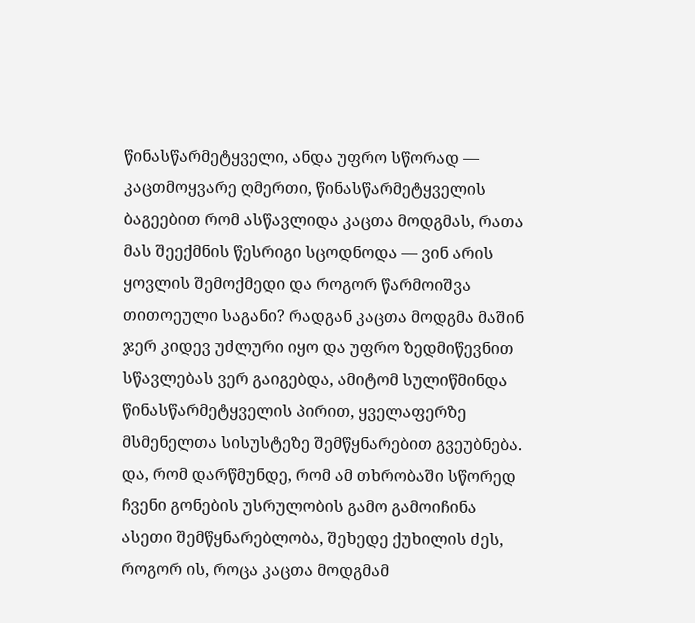წინასწარმეტყველი, ანდა უფრო სწორად — კაცთმოყვარე ღმერთი, წინასწარმეტყველის ბაგეებით რომ ასწავლიდა კაცთა მოდგმას, რათა მას შეექმნის წესრიგი სცოდნოდა — ვინ არის ყოვლის შემოქმედი და როგორ წარმოიშვა თითოეული საგანი? რადგან კაცთა მოდგმა მაშინ ჯერ კიდევ უძლური იყო და უფრო ზედმიწევნით სწავლებას ვერ გაიგებდა, ამიტომ სულიწმინდა წინასწარმეტყველის პირით, ყველაფერზე მსმენელთა სისუსტეზე შემწყნარებით გვეუბნება. და, რომ დარწმუნდე, რომ ამ თხრობაში სწორედ ჩვენი გონების უსრულობის გამო გამოიჩინა ასეთი შემწყნარებლობა, შეხედე ქუხილის ძეს, როგორ ის, როცა კაცთა მოდგმამ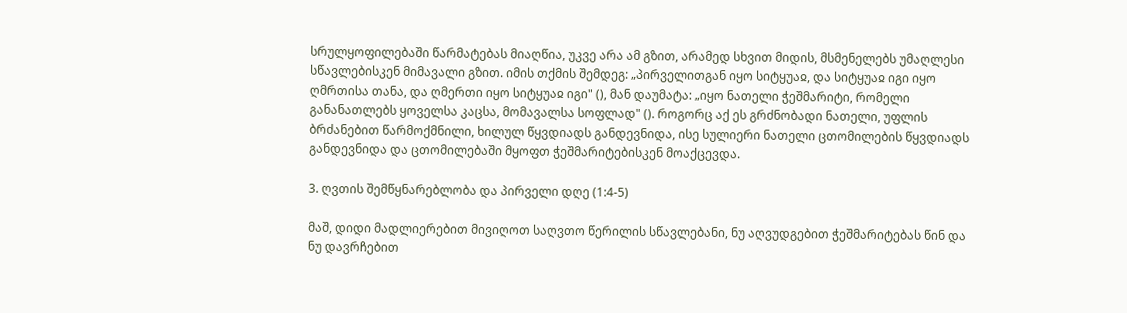სრულყოფილებაში წარმატებას მიაღწია, უკვე არა ამ გზით, არამედ სხვით მიდის, მსმენელებს უმაღლესი სწავლებისკენ მიმავალი გზით. იმის თქმის შემდეგ: „პირველითგან იყო სიტყუაჲ, და სიტყუაჲ იგი იყო ღმრთისა თანა, და ღმერთი იყო სიტყუაჲ იგი" (), მან დაუმატა: „იყო ნათელი ჭეშმარიტი, რომელი განანათლებს ყოველსა კაცსა, მომავალსა სოფლად" (). როგორც აქ ეს გრძნობადი ნათელი, უფლის ბრძანებით წარმოქმნილი, ხილულ წყვდიადს განდევნიდა, ისე სულიერი ნათელი ცთომილების წყვდიადს განდევნიდა და ცთომილებაში მყოფთ ჭეშმარიტებისკენ მოაქცევდა.

3. ღვთის შემწყნარებლობა და პირველი დღე (1:4-5)

მაშ, დიდი მადლიერებით მივიღოთ საღვთო წერილის სწავლებანი, ნუ აღვუდგებით ჭეშმარიტებას წინ და ნუ დავრჩებით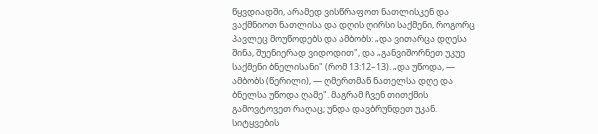წყვდიადში, არამედ ვისწრაფოთ ნათლისკენ და ვაქმნიოთ ნათლისა და დღის ღირსი საქმენი, როგორც პავლეც მოუწოდებს და ამბობს: „და ვითარცა დღესა შინა, შუენიერად ვიდოდით", და „განვიშორნეთ უკუე საქმენი ბნელისანი" (რომ 13:12–13). „და უწოდა, — ამბობს (წერილი), — ღმერთმან ნათელსა დღე და ბნელსა უწოდა ღამე". მაგრამ ჩვენ თითქმის გამოვტოვეთ რაღაც; უნდა დავბრუნდეთ უკან. სიტყვების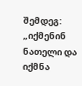შემდეგ: „იქმენინ ნათელი და იქმნა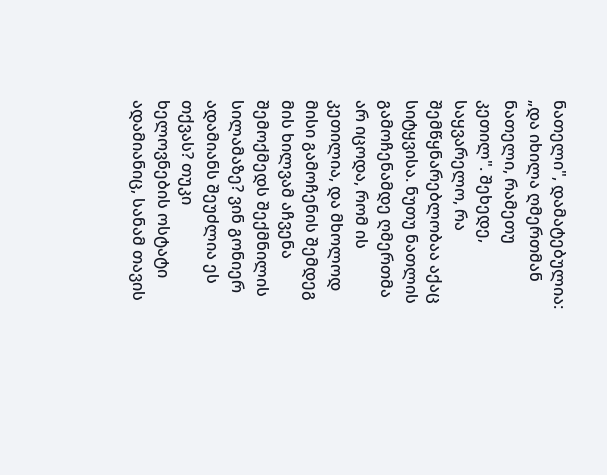ნათელი", დამატებულია: „და იხილა ღმერთმან ნათელი, რამეთუ კეთილ". შეხედე, საყვარელო, რა შემწყნარებლობაა აქაც სიტყვისა. ნუთუ ნათლის გამოჩენამდე ღმერთმა არ იცოდა, რომ ის კეთილია, და მხოლოდ მისი გამოჩენის შემდეგ მის ხილვამ აჩვენა შემოქმედს შექმნილის სილამაზე? ვინ გონიერ ადამიანს შეუძლია ეს თქვას? თუკი ხელოვნების ოსტატი ადამიანიც, სანამ თავის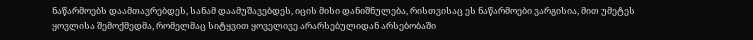ნაწარმოებს დაამთავრებდეს, სანამ დაამუშავებდეს, იცის მისი დანიშნულება, რისთვისაც ეს ნაწარმოები ვარგისია, მით უმეტეს ყოვლისა შემოქმედმა, რომელმაც სიტყვით ყოველივე არარსებულიდან არსებობაში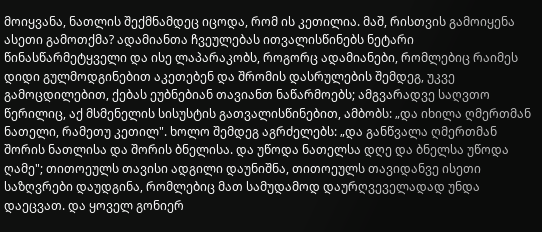მოიყვანა, ნათლის შექმნამდეც იცოდა, რომ ის კეთილია. მაშ, რისთვის გამოიყენა ასეთი გამოთქმა? ადამიანთა ჩვეულებას ითვალისწინებს ნეტარი წინასწარმეტყველი და ისე ლაპარაკობს, როგორც ადამიანები, რომლებიც რაიმეს დიდი გულმოდგინებით აკეთებენ და შრომის დასრულების შემდეგ, უკვე გამოცდილებით, ქებას ეუბნებიან თავიანთ ნაწარმოებს; ამგვარადვე საღვთო წერილიც, აქ მსმენელის სისუსტის გათვალისწინებით, ამბობს: „და იხილა ღმერთმან ნათელი, რამეთუ კეთილ". ხოლო შემდეგ აგრძელებს: „და განწვალა ღმერთმან შორის ნათლისა და შორის ბნელისა. და უწოდა ნათელსა დღე და ბნელსა უწოდა ღამე"; თითოეულს თავისი ადგილი დაუნიშნა, თითოეულს თავიდანვე ისეთი საზღვრები დაუდგინა, რომლებიც მათ სამუდამოდ დაურღვეველადად უნდა დაეცვათ. და ყოველ გონიერ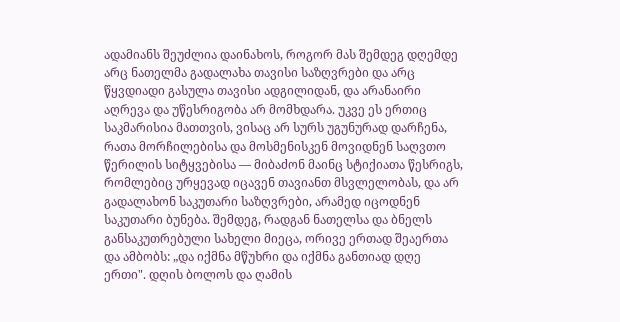ადამიანს შეუძლია დაინახოს, როგორ მას შემდეგ დღემდე არც ნათელმა გადალახა თავისი საზღვრები და არც წყვდიადი გასულა თავისი ადგილიდან, და არანაირი აღრევა და უწესრიგობა არ მომხდარა. უკვე ეს ერთიც საკმარისია მათთვის, ვისაც არ სურს უგუნურად დარჩენა, რათა მორჩილებისა და მოსმენისკენ მოვიდნენ საღვთო წერილის სიტყვებისა — მიბაძონ მაინც სტიქიათა წესრიგს, რომლებიც ურყევად იცავენ თავიანთ მსვლელობას, და არ გადალახონ საკუთარი საზღვრები, არამედ იცოდნენ საკუთარი ბუნება. შემდეგ, რადგან ნათელსა და ბნელს განსაკუთრებული სახელი მიეცა, ორივე ერთად შეაერთა და ამბობს: „და იქმნა მწუხრი და იქმნა განთიად დღე ერთი". დღის ბოლოს და ღამის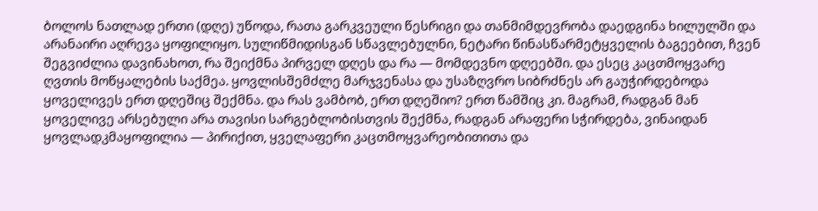ბოლოს ნათლად ერთი (დღე) უწოდა, რათა გარკვეული წესრიგი და თანმიმდევრობა დაედგინა ხილულში და არანაირი აღრევა ყოფილიყო. სულიწმიდისგან სწავლებულნი, ნეტარი წინასწარმეტყველის ბაგეებით, ჩვენ შეგვიძლია დავინახოთ, რა შეიქმნა პირველ დღეს და რა — მომდევნო დღეებში. და ესეც კაცთმოყვარე ღვთის მოწყალების საქმეა. ყოვლისშემძლე მარჯვენასა და უსაზღვრო სიბრძნეს არ გაუჭირდებოდა ყოველივეს ერთ დღეშიც შექმნა. და რას ვამბობ, ერთ დღეშიო? ერთ წამშიც კი. მაგრამ, რადგან მან ყოველივე არსებული არა თავისი სარგებლობისთვის შექმნა, რადგან არაფერი სჭირდება, ვინაიდან ყოვლადკმაყოფილია — პირიქით, ყველაფერი კაცთმოყვარეობითითა და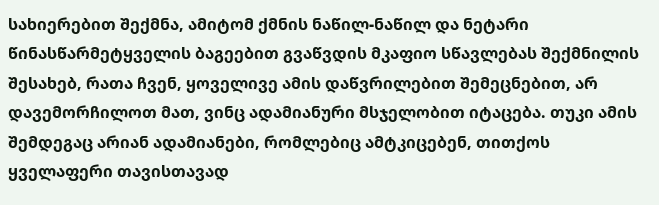სახიერებით შექმნა, ამიტომ ქმნის ნაწილ-ნაწილ და ნეტარი წინასწარმეტყველის ბაგეებით გვაწვდის მკაფიო სწავლებას შექმნილის შესახებ, რათა ჩვენ, ყოველივე ამის დაწვრილებით შემეცნებით, არ დავემორჩილოთ მათ, ვინც ადამიანური მსჯელობით იტაცება. თუკი ამის შემდეგაც არიან ადამიანები, რომლებიც ამტკიცებენ, თითქოს ყველაფერი თავისთავად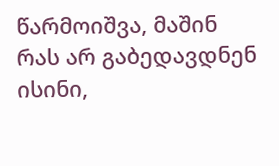წარმოიშვა, მაშინ რას არ გაბედავდნენ ისინი,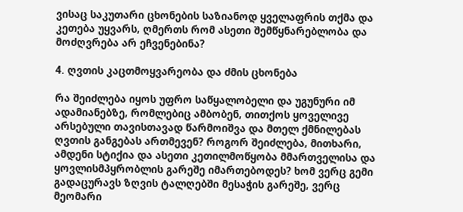ვისაც საკუთარი ცხონების საზიანოდ ყველაფრის თქმა და კეთება უყვარს, ღმერთს რომ ასეთი შემწყნარებლობა და მოძღვრება არ ეჩვენებინა?

4. ღვთის კაცთმოყვარეობა და ძმის ცხონება

რა შეიძლება იყოს უფრო საწყალობელი და უგუნური იმ ადამიანებზე, რომლებიც ამბობენ, თითქოს ყოველივე არსებული თავისთავად წარმოიშვა და მთელ ქმნილებას ღვთის განგებას ართმევენ? როგორ შეიძლება, მითხარი, ამდენი სტიქია და ასეთი კეთილმოწყობა მმართველისა და ყოვლისმპყრობლის გარეშე იმართებოდეს? ხომ ვერც გემი გადაცურავს ზღვის ტალღებში მესაჭის გარეშე, ვერც მეომარი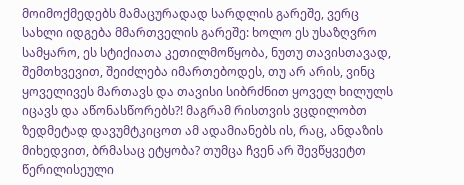მოიმოქმედებს მამაცურადად სარდლის გარეშე, ვერც სახლი იდგება მმართველის გარეშე: ხოლო ეს უსაზღვრო სამყარო, ეს სტიქიათა კეთილმოწყობა, ნუთუ თავისთავად, შემთხვევით, შეიძლება იმართებოდეს, თუ არ არის, ვინც ყოველივეს მართავს და თავისი სიბრძნით ყოველ ხილულს იცავს და აწონასწორებს?! მაგრამ რისთვის ვცდილობთ ზედმეტად დავუმტკიცოთ ამ ადამიანებს ის, რაც, ანდაზის მიხედვით, ბრმასაც ეტყობა? თუმცა ჩვენ არ შევწყვეტთ წერილისეული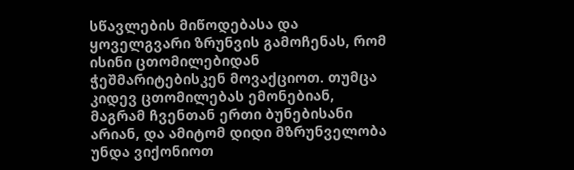სწავლების მიწოდებასა და ყოველგვარი ზრუნვის გამოჩენას, რომ ისინი ცთომილებიდან ჭეშმარიტებისკენ მოვაქციოთ. თუმცა კიდევ ცთომილებას ემონებიან, მაგრამ ჩვენთან ერთი ბუნებისანი არიან, და ამიტომ დიდი მზრუნველობა უნდა ვიქონიოთ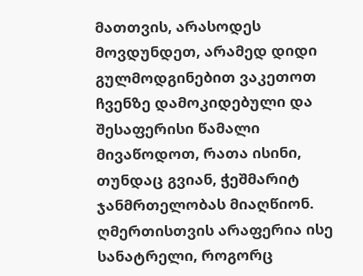მათთვის, არასოდეს მოვდუნდეთ, არამედ დიდი გულმოდგინებით ვაკეთოთ ჩვენზე დამოკიდებული და შესაფერისი წამალი მივაწოდოთ, რათა ისინი, თუნდაც გვიან, ჭეშმარიტ ჯანმრთელობას მიაღწიონ. ღმერთისთვის არაფერია ისე სანატრელი, როგორც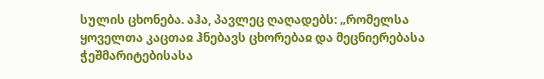სულის ცხონება. აჰა, პავლეც ღაღადებს: „რომელსა ყოველთა კაცთაჲ ჰნებავს ცხორებაჲ და მეცნიერებასა ჭეშმარიტებისასა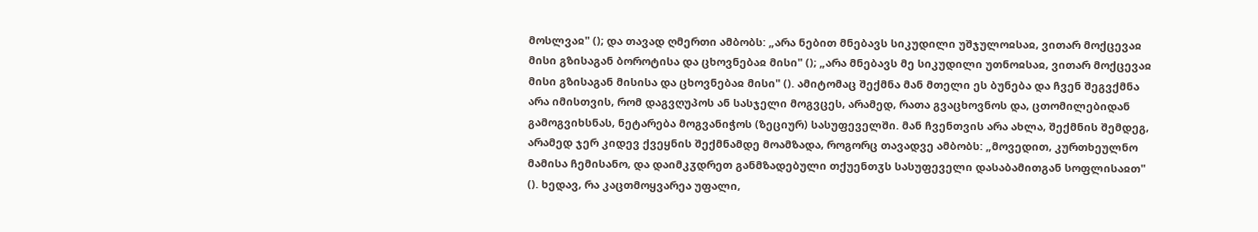მოსლვაჲ" (); და თავად ღმერთი ამბობს: „არა ნებით მნებავს სიკუდილი უშჯულოჲსაჲ, ვითარ მოქცევაჲ მისი გზისაგან ბოროტისა და ცხოვნებაჲ მისი" (); „არა მნებავს მე სიკუდილი უთნოჲსაჲ, ვითარ მოქცევაჲ მისი გზისაგან მისისა და ცხოვნებაჲ მისი" (). ამიტომაც შექმნა მან მთელი ეს ბუნება და ჩვენ შეგვქმნა არა იმისთვის, რომ დაგვღუპოს ან სასჯელი მოგვცეს, არამედ, რათა გვაცხოვნოს და, ცთომილებიდან გამოგვიხსნას, ნეტარება მოგვანიჭოს (ზეციურ) სასუფეველში. მან ჩვენთვის არა ახლა, შექმნის შემდეგ, არამედ ჯერ კიდევ ქვეყნის შექმნამდე მოამზადა, როგორც თავადვე ამბობს: „მოვედით, კურთხეულნო მამისა ჩემისანო, და დაიმკჳდრეთ განმზადებული თქუენთჳს სასუფეველი დასაბამითგან სოფლისაჲთ" (). ხედავ, რა კაცთმოყვარეა უფალი,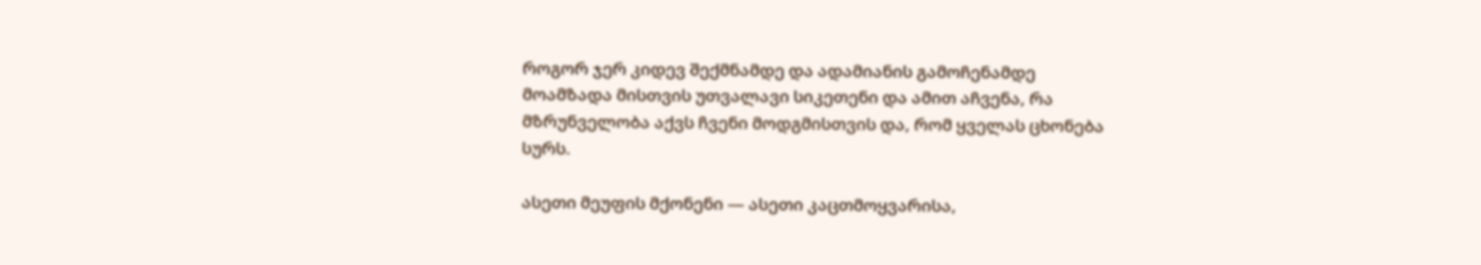როგორ ჯერ კიდევ შექმნამდე და ადამიანის გამოჩენამდე მოამზადა მისთვის უთვალავი სიკეთენი და ამით აჩვენა, რა მზრუნველობა აქვს ჩვენი მოდგმისთვის და, რომ ყველას ცხონება სურს.

ასეთი მეუფის მქონენი — ასეთი კაცთმოყვარისა,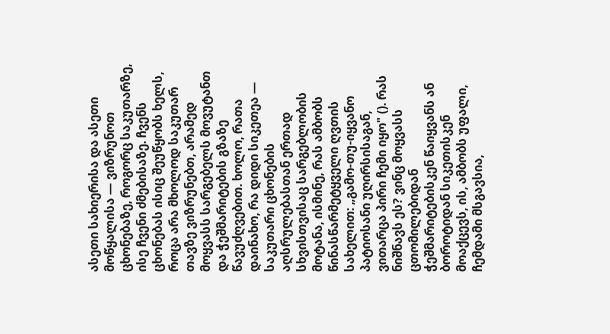ასეთი სახიერისა და ასეთი მოწყალისა — ვიზრუნოთ ცხონებაზე, როგორც საკუთარზე, ისე ჩვენი ძმებისაზე. ჩვენს ცხონებას ისიც შეუწყობს ხელს, როცა არა მხოლოდ საკუთარ თავზე ვიზრუნებთ, არამედ მოყვასს სარგებელს მოვუტანთ და ჭეშმარიტების გზაზე წავუძღვებით. ხოლო, რათა დაინახო, რა დიდი სიკეთეა — საკუთარი ცხონების აღსრულებასთან ერთად სხვისთვისაც სარგებლობის მოტანა, ისმინე, რას ამბობს წინასწარმეტყველი ღვთის სახელით: „გამო-თუ-იყვანო პატიოსანი უღირსისაგან, ვითარცა პირი ჩემი იყო" (). რას ნიშნავს ეს? ვინც მოყვასს ცთომილებიდან ჭეშმარიტებისკენ წაიყვანს ან ბოროტიდან სიკეთისკენ მოაქცევს, ის, ამბობს უფალი, ჩემდამი მსგავსია,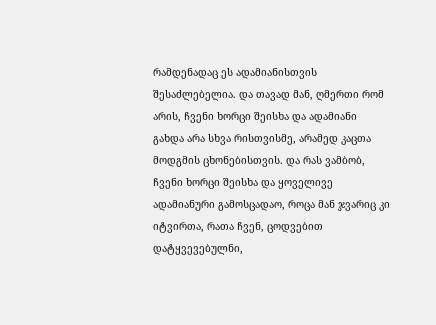რამდენადაც ეს ადამიანისთვის შესაძლებელია. და თავად მან, ღმერთი რომ არის, ჩვენი ხორცი შეისხა და ადამიანი გახდა არა სხვა რისთვისმე, არამედ კაცთა მოდგმის ცხონებისთვის. და რას ვამბობ, ჩვენი ხორცი შეისხა და ყოველივე ადამიანური გამოსცადაო, როცა მან ჯვარიც კი იტვირთა, რათა ჩვენ, ცოდვებით დატყვევებულნი,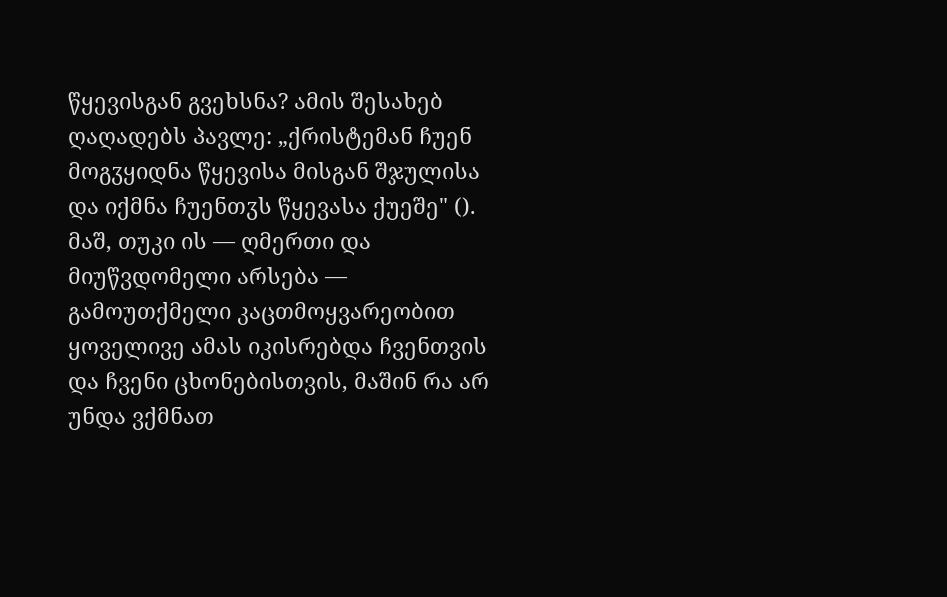წყევისგან გვეხსნა? ამის შესახებ ღაღადებს პავლე: „ქრისტემან ჩუენ მოგჳყიდნა წყევისა მისგან შჯულისა და იქმნა ჩუენთჳს წყევასა ქუეშე" (). მაშ, თუკი ის — ღმერთი და მიუწვდომელი არსება — გამოუთქმელი კაცთმოყვარეობით ყოველივე ამას იკისრებდა ჩვენთვის და ჩვენი ცხონებისთვის, მაშინ რა არ უნდა ვქმნათ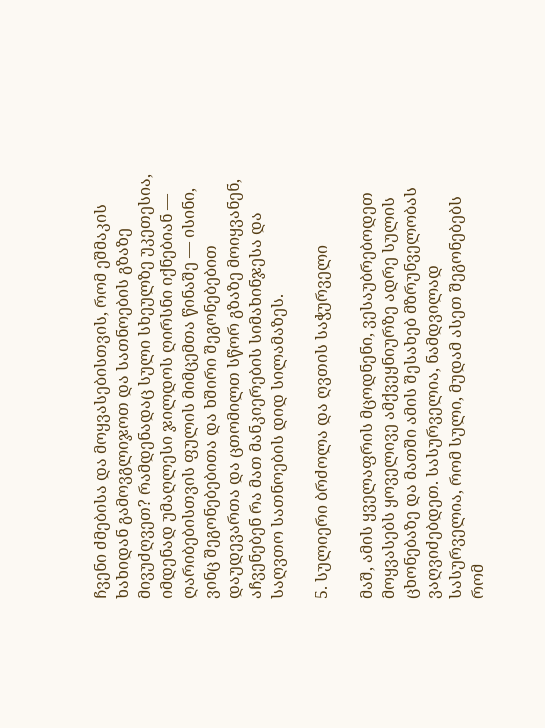ჩვენი ძმებისა და მოყვასებისთვის, რომ ეშმაკის ხახიდან გამოვგლიჯოთ და სათნოების გზაზე მივუძღვეთ? რამდენადაც სული სხეულზე უკეთესია, იმდენად უმაღლესი ჯილდოს ღირსნი იქნებიან — ღარიბებისთვის ფულის მიმცემთა წინაშე — ისინი, ვინც შეგონებებითა და ხშირი შეგონებებით დაუდევართა და ცთომილთ სწორ გზაზე მოიყვანენ, აჩვენებენ რა მათ მანკიერების სიმახინჯესა და საღვთო სათნოების დიდ სილამაზეს.

5. სულიერი ბრძოლა და ღვთის საჭურველი

მაშ, ამის ყველაფრის მცოდნენი, ვესაუბრებოდეთ მოყვასებს ყოველივე ამქვეყნიურზე ადრე სულის ცხონებაზე და მათში ამის შესახებ მზრუნველობას ვაღვიძებდეთ. სასურველია, ნამდვილად სასურველია, რომ სული, მუდამ ასეთ შეგონებებს რომ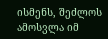ისმენს, შეძლოს ამოსვლა იმ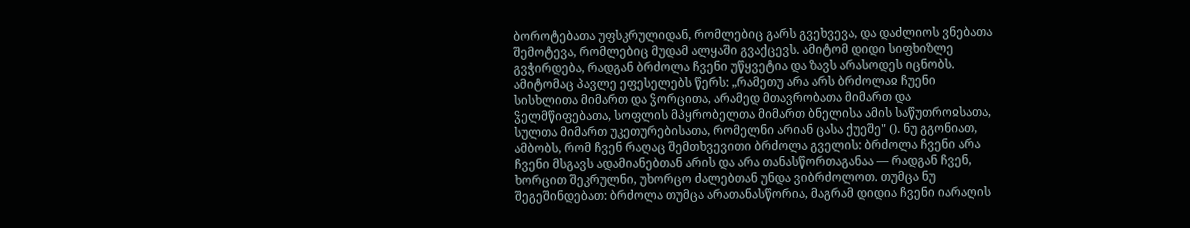ბოროტებათა უფსკრულიდან, რომლებიც გარს გვეხვევა, და დაძლიოს ვნებათა შემოტევა, რომლებიც მუდამ ალყაში გვაქცევს. ამიტომ დიდი სიფხიზლე გვჭირდება, რადგან ბრძოლა ჩვენი უწყვეტია და ზავს არასოდეს იცნობს. ამიტომაც პავლე ეფესელებს წერს: „რამეთუ არა არს ბრძოლაჲ ჩუენი სისხლითა მიმართ და ჴორცითა, არამედ მთავრობათა მიმართ და ჴელმწიფებათა, სოფლის მპყრობელთა მიმართ ბნელისა ამის საწუთროჲსათა, სულთა მიმართ უკეთურებისათა, რომელნი არიან ცასა ქუეშე" (). ნუ გგონიათ, ამბობს, რომ ჩვენ რაღაც შემთხვევითი ბრძოლა გველის: ბრძოლა ჩვენი არა ჩვენი მსგავს ადამიანებთან არის და არა თანასწორთაგანაა — რადგან ჩვენ, ხორცით შეკრულნი, უხორცო ძალებთან უნდა ვიბრძოლოთ. თუმცა ნუ შეგეშინდებათ: ბრძოლა თუმცა არათანასწორია, მაგრამ დიდია ჩვენი იარაღის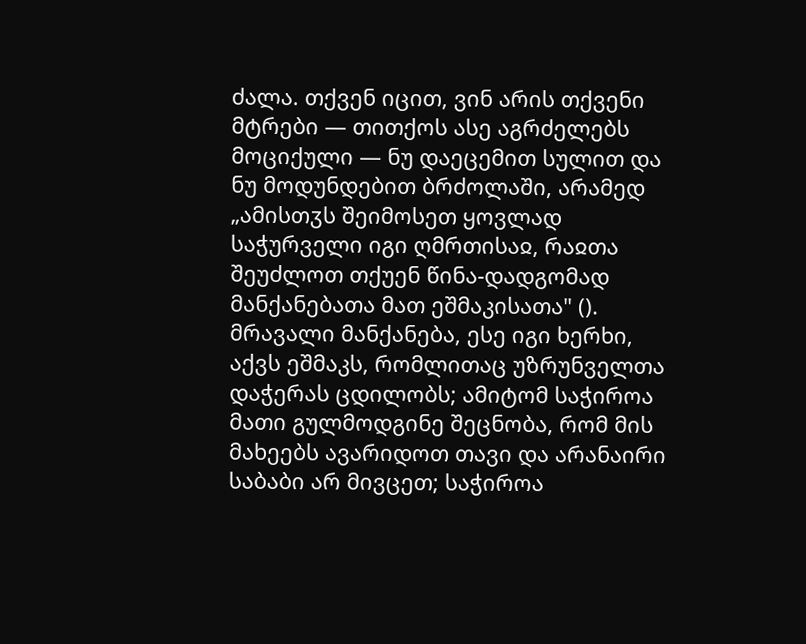ძალა. თქვენ იცით, ვინ არის თქვენი მტრები — თითქოს ასე აგრძელებს მოციქული — ნუ დაეცემით სულით და ნუ მოდუნდებით ბრძოლაში, არამედ „ამისთჳს შეიმოსეთ ყოვლად საჭურველი იგი ღმრთისაჲ, რაჲთა შეუძლოთ თქუენ წინა-დადგომად მანქანებათა მათ ეშმაკისათა" (). მრავალი მანქანება, ესე იგი ხერხი, აქვს ეშმაკს, რომლითაც უზრუნველთა დაჭერას ცდილობს; ამიტომ საჭიროა მათი გულმოდგინე შეცნობა, რომ მის მახეებს ავარიდოთ თავი და არანაირი საბაბი არ მივცეთ; საჭიროა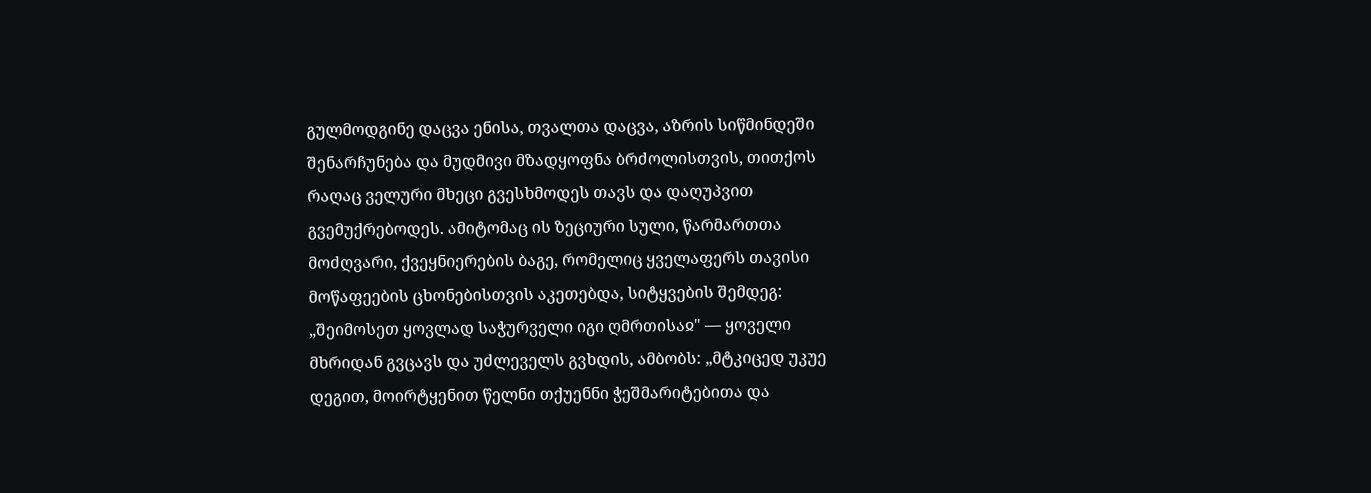გულმოდგინე დაცვა ენისა, თვალთა დაცვა, აზრის სიწმინდეში შენარჩუნება და მუდმივი მზადყოფნა ბრძოლისთვის, თითქოს რაღაც ველური მხეცი გვესხმოდეს თავს და დაღუპვით გვემუქრებოდეს. ამიტომაც ის ზეციური სული, წარმართთა მოძღვარი, ქვეყნიერების ბაგე, რომელიც ყველაფერს თავისი მოწაფეების ცხონებისთვის აკეთებდა, სიტყვების შემდეგ: „შეიმოსეთ ყოვლად საჭურველი იგი ღმრთისაჲ" — ყოველი მხრიდან გვცავს და უძლეველს გვხდის, ამბობს: „მტკიცედ უკუე დეგით, მოირტყენით წელნი თქუენნი ჭეშმარიტებითა და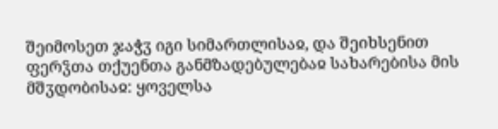შეიმოსეთ ჯაჭჳ იგი სიმართლისაჲ, და შეიხსენით ფერჴთა თქუენთა განმზადებულებაჲ სახარებისა მის მშჳდობისაჲ: ყოველსა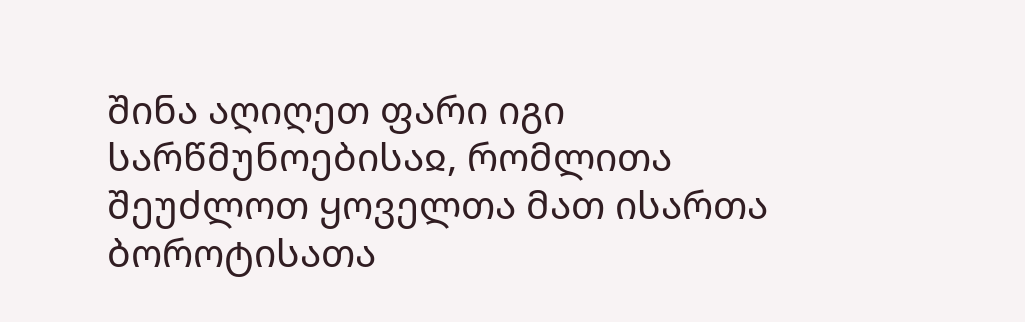შინა აღიღეთ ფარი იგი სარწმუნოებისაჲ, რომლითა შეუძლოთ ყოველთა მათ ისართა ბოროტისათა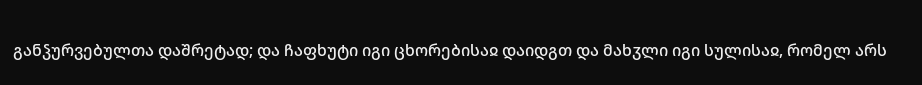განჴურვებულთა დაშრეტად; და ჩაფხუტი იგი ცხორებისაჲ დაიდგთ და მახჳლი იგი სულისაჲ, რომელ არს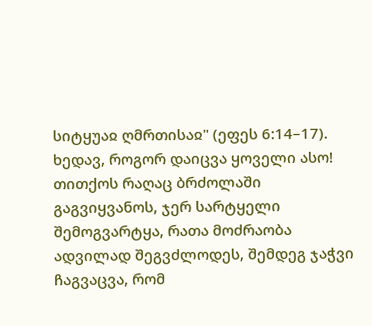სიტყუაჲ ღმრთისაჲ" (ეფეს 6:14–17). ხედავ, როგორ დაიცვა ყოველი ასო! თითქოს რაღაც ბრძოლაში გაგვიყვანოს, ჯერ სარტყელი შემოგვარტყა, რათა მოძრაობა ადვილად შეგვძლოდეს, შემდეგ ჯაჭვი ჩაგვაცვა, რომ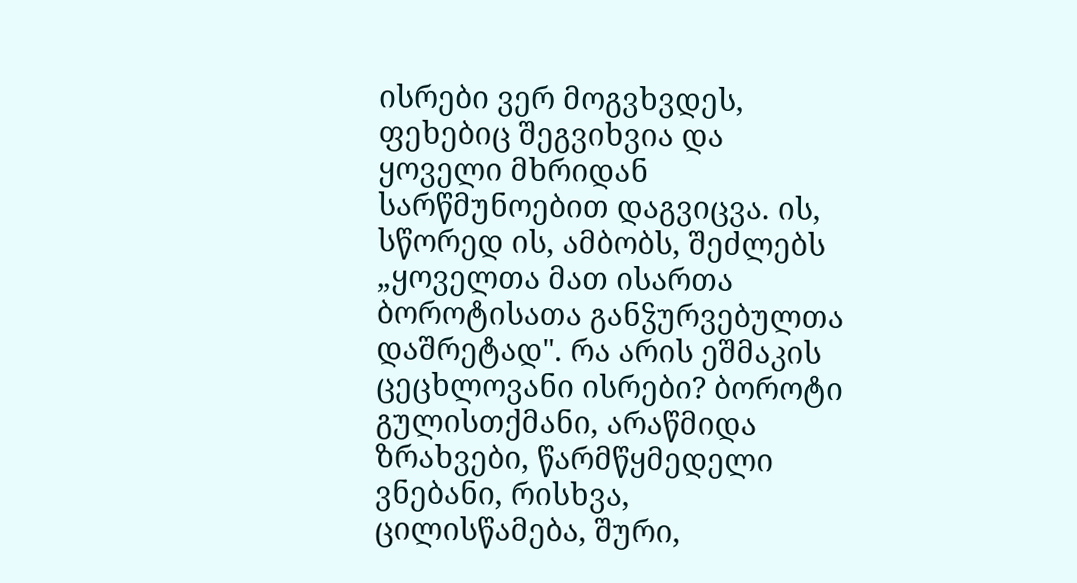ისრები ვერ მოგვხვდეს, ფეხებიც შეგვიხვია და ყოველი მხრიდან სარწმუნოებით დაგვიცვა. ის, სწორედ ის, ამბობს, შეძლებს „ყოველთა მათ ისართა ბოროტისათა განჴურვებულთა დაშრეტად". რა არის ეშმაკის ცეცხლოვანი ისრები? ბოროტი გულისთქმანი, არაწმიდა ზრახვები, წარმწყმედელი ვნებანი, რისხვა, ცილისწამება, შური,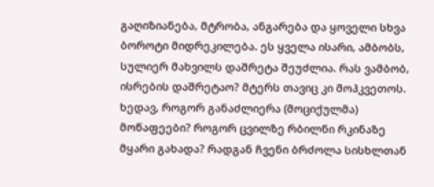გაღიზიანება, მტრობა, ანგარება და ყოველი სხვა ბოროტი მიდრეკილება. ეს ყველა ისარი, ამბობს, სულიერ მახვილს დაშრეტა შეუძლია. რას ვამბობ, ისრების დაშრეტაო? მტერს თავიც კი მოჰკვეთოს. ხედავ, როგორ განაძლიერა (მოციქულმა) მოწაფეები? როგორ ცვილზე რბილნი რკინაზე მყარი გახადა? რადგან ჩვენი ბრძოლა სისხლთან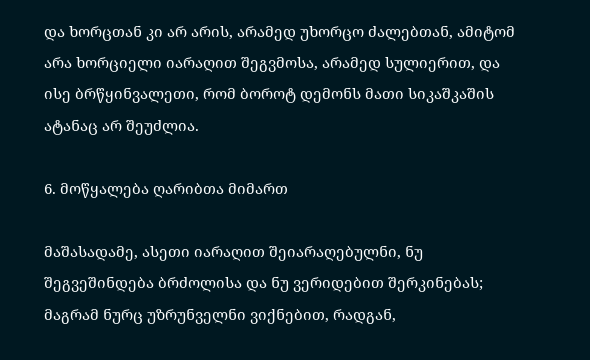და ხორცთან კი არ არის, არამედ უხორცო ძალებთან, ამიტომ არა ხორციელი იარაღით შეგვმოსა, არამედ სულიერით, და ისე ბრწყინვალეთი, რომ ბოროტ დემონს მათი სიკაშკაშის ატანაც არ შეუძლია.

6. მოწყალება ღარიბთა მიმართ

მაშასადამე, ასეთი იარაღით შეიარაღებულნი, ნუ შეგვეშინდება ბრძოლისა და ნუ ვერიდებით შერკინებას; მაგრამ ნურც უზრუნველნი ვიქნებით, რადგან,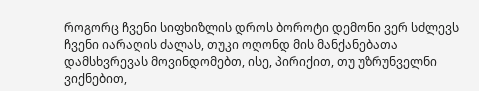როგორც ჩვენი სიფხიზლის დროს ბოროტი დემონი ვერ სძლევს ჩვენი იარაღის ძალას, თუკი ოღონდ მის მანქანებათა დამსხვრევას მოვინდომებთ, ისე, პირიქით, თუ უზრუნველნი ვიქნებით,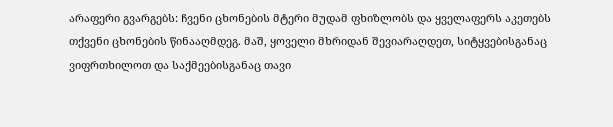არაფერი გვარგებს: ჩვენი ცხონების მტერი მუდამ ფხიზლობს და ყველაფერს აკეთებს თქვენი ცხონების წინააღმდეგ. მაშ, ყოველი მხრიდან შევიარაღდეთ, სიტყვებისგანაც ვიფრთხილოთ და საქმეებისგანაც თავი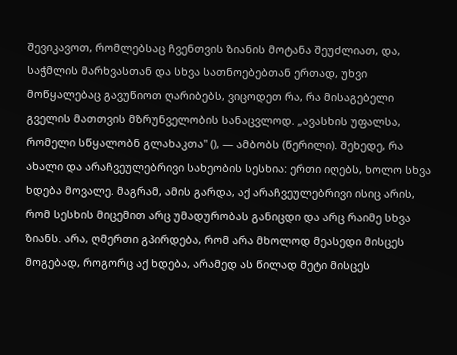შევიკავოთ, რომლებსაც ჩვენთვის ზიანის მოტანა შეუძლიათ, და, საჭმლის მარხვასთან და სხვა სათნოებებთან ერთად, უხვი მოწყალებაც გავუწიოთ ღარიბებს, ვიცოდეთ რა, რა მისაგებელი გველის მათთვის მზრუნველობის სანაცვლოდ. „ავასხის უფალსა, რომელი სწყალობნ გლახაკთა" (), — ამბობს (წერილი). შეხედე, რა ახალი და არაჩვეულებრივი სახეობის სესხია: ერთი იღებს, ხოლო სხვა ხდება მოვალე. მაგრამ, ამის გარდა, აქ არაჩვეულებრივი ისიც არის, რომ სესხის მიცემით არც უმადურობას განიცდი და არც რაიმე სხვა ზიანს. არა, ღმერთი გპირდება, რომ არა მხოლოდ მეასედი მისცეს მოგებად, როგორც აქ ხდება, არამედ ას წილად მეტი მისცეს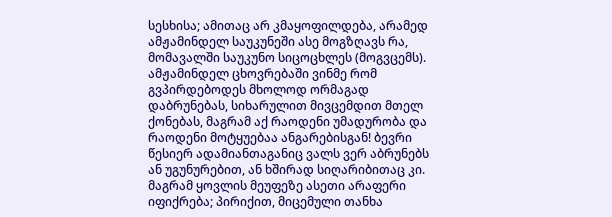სესხისა; ამითაც არ კმაყოფილდება, არამედ ამჟამინდელ საუკუნეში ასე მოგზღავს რა, მომავალში საუკუნო სიცოცხლეს (მოგვცემს). ამჟამინდელ ცხოვრებაში ვინმე რომ გვპირდებოდეს მხოლოდ ორმაგად დაბრუნებას, სიხარულით მივცემდით მთელ ქონებას, მაგრამ აქ რაოდენი უმადურობა და რაოდენი მოტყუებაა ანგარებისგან! ბევრი წესიერ ადამიანთაგანიც ვალს ვერ აბრუნებს ან უგუნურებით, ან ხშირად სიღარიბითაც კი. მაგრამ ყოვლის მეუფეზე ასეთი არაფერი იფიქრება; პირიქით, მიცემული თანხა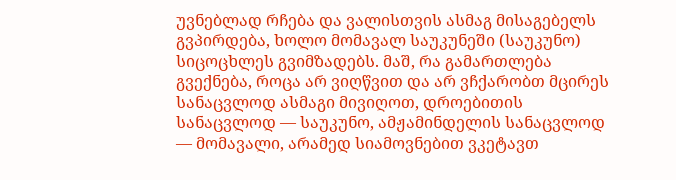უვნებლად რჩება და ვალისთვის ასმაგ მისაგებელს გვპირდება, ხოლო მომავალ საუკუნეში (საუკუნო) სიცოცხლეს გვიმზადებს. მაშ, რა გამართლება გვექნება, როცა არ ვიღწვით და არ ვჩქარობთ მცირეს სანაცვლოდ ასმაგი მივიღოთ, დროებითის სანაცვლოდ — საუკუნო, ამჟამინდელის სანაცვლოდ — მომავალი, არამედ სიამოვნებით ვკეტავთ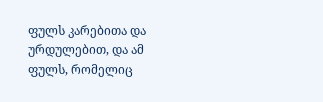ფულს კარებითა და ურდულებით, და ამ ფულს, რომელიც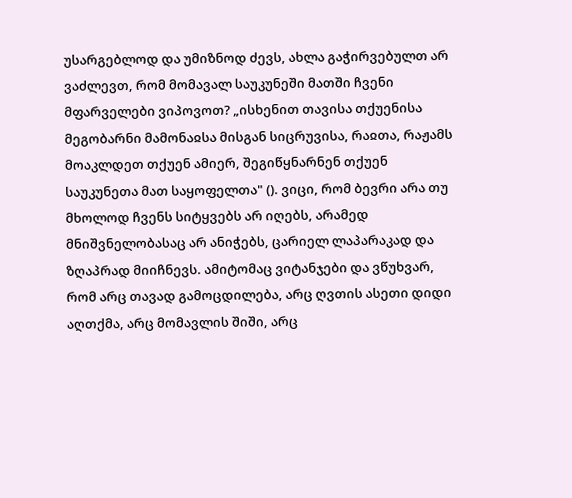უსარგებლოდ და უმიზნოდ ძევს, ახლა გაჭირვებულთ არ ვაძლევთ, რომ მომავალ საუკუნეში მათში ჩვენი მფარველები ვიპოვოთ? „ისხენით თავისა თქუენისა მეგობარნი მამონაჲსა მისგან სიცრუვისა, რაჲთა, რაჟამს მოაკლდეთ თქუენ ამიერ, შეგიწყნარნენ თქუენ საუკუნეთა მათ საყოფელთა" (). ვიცი, რომ ბევრი არა თუ მხოლოდ ჩვენს სიტყვებს არ იღებს, არამედ მნიშვნელობასაც არ ანიჭებს, ცარიელ ლაპარაკად და ზღაპრად მიიჩნევს. ამიტომაც ვიტანჯები და ვწუხვარ, რომ არც თავად გამოცდილება, არც ღვთის ასეთი დიდი აღთქმა, არც მომავლის შიში, არც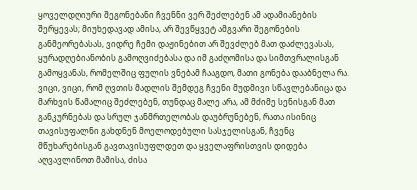ყოველდღიური შეგონებანი ჩვენნი ვერ შეძლებენ ამ ადამიანების შერყევას; მიუხედავად ამისა, არ შევწყვეტ ამგვარი შეგონების განმეორებასას, ვიდრე ჩემი დაჟინებით არ შევძლებ მათ დაძლევასას, ყურადღებიანობის გამოღვიძებასა და იმ გაძღომისა და სიმთვრალისგან გამოყვანას, რომელშიც ფულის ვნებამ ჩააგდო, მათი გონება დააბნელა რა. ვიცი, ვიცი, რომ ღვთის მადლის შემდეგ ჩვენი მუდმივი სწავლებანიცა და მარხვის წამალიც შეძლებენ, თუნდაც მალე არა, ამ მძიმე სენისგან მათ განკურნებას და სრულ ჯანმრთელობას დაუბრუნებენ, რათა ისინიც თავისუფალნი გახდნენ მოელოდებული სასჯელისგან, ჩვენც მწუხარებისგან გავთავისუფლდეთ და ყველაფრისთვის დიდება აღვავლინოთ მამისა, ძისა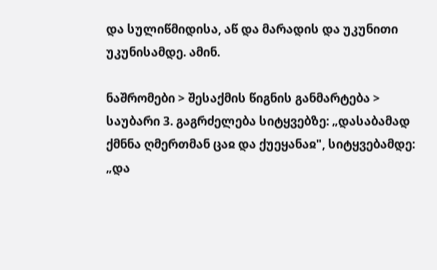და სულიწმიდისა, აწ და მარადის და უკუნითი უკუნისამდე. ამინ.

ნაშრომები > შესაქმის წიგნის განმარტება > საუბარი 3. გაგრძელება სიტყვებზე: „დასაბამად ქმნნა ღმერთმან ცაჲ და ქუეყანაჲ", სიტყვებამდე: „და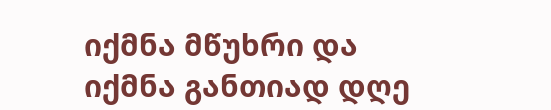იქმნა მწუხრი და იქმნა განთიად დღე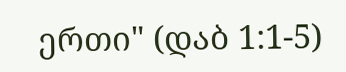ერთი" (დაბ 1:1-5)